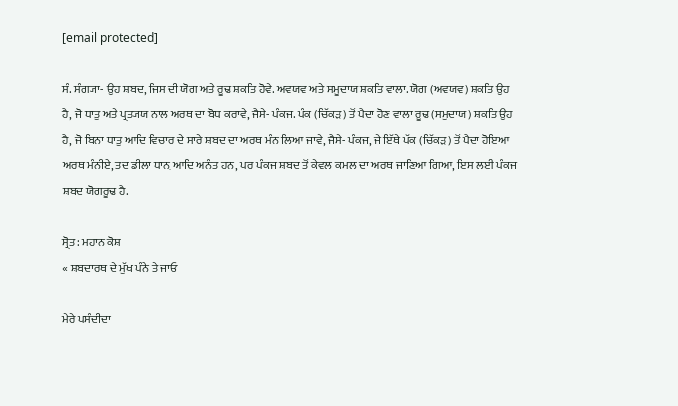[email protected]

ਸੰ. ਸੰਗ੍ਯਾ- ਉਹ ਸ਼ਬਦ, ਜਿਸ ਦੀ ਯੋਗ ਅਤੇ ਰੂਢ ਸ਼ਕਤਿ ਹੋਵੇ. ਅਵਯਵ ਅਤੇ ਸਮੂਦਾਯ ਸ਼ਕਤਿ ਵਾਲਾ. ਯੋਗ (ਅਵਯਵ) ਸ਼ਕਤਿ ਉਹ ਹੈ, ਜੋ ਧਾਤੁ ਅਤੇ ਪ੍ਰਤ੍ਯਯ ਨਾਲ ਅਰਥ ਦਾ ਬੋਧ ਕਰਾਵੇ, ਜੈਸੇ- ਪੰਕਜ. ਪੰਕ (ਚਿੱਕੜ) ਤੋਂ ਪੈਦਾ ਹੋਣ ਵਾਲਾ ਰੂਢ (ਸਮੁਦਾਯ) ਸ਼ਕਤਿ ਉਹ ਹੈ, ਜੋ ਬਿਨਾ ਧਾਤੁ ਆਦਿ ਵਿਚਾਰ ਦੇ ਸਾਰੇ ਸ਼ਬਦ ਦਾ ਅਰਥ ਮੰਨ ਲਿਆ ਜਾਵੇ, ਜੈਸੇ- ਪੰਕਜ, ਜੇ ਇੱਥੇ ਪੱਕ (ਚਿੱਕੜ) ਤੋਂ ਪੈਦਾ ਹੋਇਆ ਅਰਥ ਮੰਨੀਏ, ਤਦ ਡੀਲਾ ਧਾਨ਼ ਆਦਿ ਅਨੰਤ ਹਨ, ਪਰ ਪੰਕਜ ਸ਼ਬਦ ਤੋਂ ਕੇਵਲ ਕਮਲ ਦਾ ਅਰਥ ਜਾਣਿਆ ਗਿਆ, ਇਸ ਲਈ ਪੰਕਜ ਸ਼ਬਦ ਯੋਗਰੂਢ ਹੈ.

ਸ੍ਰੋਤ: ਮਹਾਨ ਕੋਸ਼
« ਸ਼ਬਦਾਰਥ ਦੇ ਮੁੱਖ ਪੰਨੇ ਤੇ ਜਾਓ

ਮੇਰੇ ਪਸੰਦੀਦਾ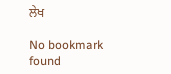ਲੇਖ

No bookmark found